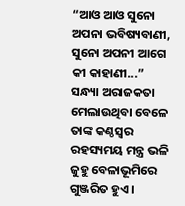“ଆଓ ଆଓ ସୁନୋ ଅପନା ଭବିଷ୍ୟବାଣୀ, ସୁନୋ ଅପନୀ ଆଗେ କୀ କାହାଣୀ...” ସନ୍ଧ୍ୟା ଅରାଜକତା ମେଲାଉଥିବା ବେଳେ ତାଙ୍କ କଣ୍ଠସ୍ୱର ରହସ୍ୟମୟ ମନ୍ତ୍ର ଭଳି ଜୁହୁ ବେଳାଭୂମିରେ ଗୁଞ୍ଜରିତ ହୁଏ ।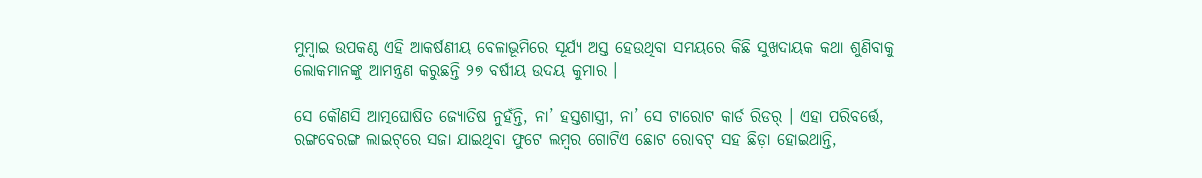ମୁମ୍ବାଇ ଉପକଣ୍ଠ ଏହି ଆକର୍ଷଣୀୟ ବେଳାଭୂମିରେ ସୂର୍ଯ୍ୟ ଅସ୍ତ ହେଉଥିବା ସମୟରେ କିଛି ସୁଖଦାୟକ କଥା ଶୁଣିବାକୁ ଲୋକମାନଙ୍କୁ ଆମନ୍ତ୍ରଣ କରୁଛନ୍ତି ୨୭ ବର୍ଷୀୟ ଉଦୟ କୁମାର ।

ସେ କୌଣସି ଆତ୍ମଘୋଷିତ ଜ୍ୟୋତିଷ ନୁହଁନ୍ତି, ନା’ ହସ୍ତଶାସ୍ତ୍ରୀ, ନା’ ସେ ଟାରୋଟ କାର୍ଡ ରିଡର୍ । ଏହା ପରିବର୍ତ୍ତେ, ରଙ୍ଗବେରଙ୍ଗ ଲାଇଟ୍‌ରେ ସଜା ଯାଇଥିବା ଫୁଟେ ଲମ୍ବର ଗୋଟିଏ ଛୋଟ ରୋବଟ୍ ସହ ଛିଡ଼ା ହୋଇଥାନ୍ତି,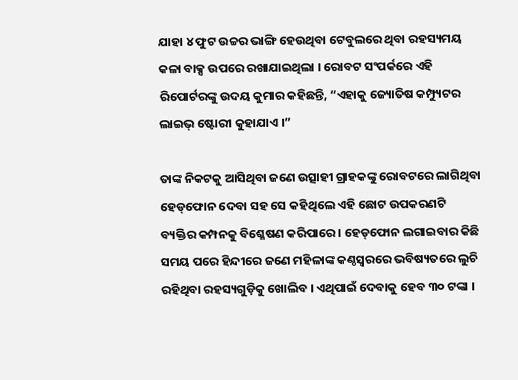ଯାହା ୪ ଫୁଟ ଉଚ୍ଚର ଭାଙ୍ଗି ହେଉଥିବା ଟେବୁଲରେ ଥିବା ରହସ୍ୟମୟ କଳା ବାକ୍ସ ଉପରେ ରଖାଯାଇଥିଲା । ରୋବଟ ସଂପର୍କରେ ଏହି ରିପୋର୍ଟରଙ୍କୁ ଉଦୟ କୁମାର କହିଛନ୍ତି, “ଏହାକୁ ଜ୍ୟୋତିଷ କମ୍ପ୍ୟୁଟର ଲାଇଭ୍ ଷ୍ଟୋରୀ କୁହାଯାଏ ।”

ତାଙ୍କ ନିକଟକୁ ଆସିଥିବା ଜଣେ ଉତ୍ସାହୀ ଗ୍ରାହକଙ୍କୁ ରୋବଟରେ ଲାଗିଥିବା ହେଡ୍‌ଫୋନ ଦେବା ସହ ସେ କହିଥିଲେ ଏହି ଛୋଟ ଉପକରଣଟି ବ୍ୟକ୍ତିର କମ୍ପନକୁ ବିଶ୍ଳେଷଣ କରିପାରେ । ହେଡ୍‌ଫୋନ ଲଗାଇବାର କିଛି ସମୟ ପରେ ହିନ୍ଦୀରେ ଜଣେ ମହିଳାଙ୍କ କଣ୍ଠସ୍ୱରରେ ଭବିଷ୍ୟତରେ ଲୁଚି ରହିଥିବା ରହସ୍ୟଗୁଡ଼ିକୁ ଖୋଲିବ । ଏଥିପାଇଁ ଦେବାକୁ ହେବ ୩୦ ଟଙ୍କା ।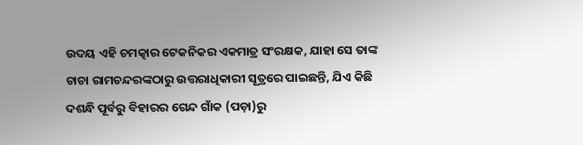ଉଦୟ ଏହି ଚମତ୍କାର ଟେକନିକର ଏକମାତ୍ର ସଂରକ୍ଷକ, ଯାହା ସେ ତାଙ୍କ ଚାଚା ରାମଚନ୍ଦରଙ୍କଠାରୁ ଉତ୍ତରାଧିକାରୀ ସୂତ୍ରରେ ପାଇଛନ୍ତି, ଯିଏ କିଛି ଦଶନ୍ଧି ପୂର୍ବରୁ ବିହାରର ଗେନ୍ଦ ଗାଁକ (ପଡ଼ା)ରୁ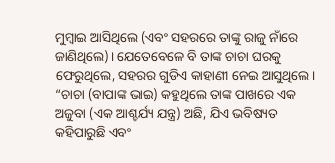ମୁମ୍ବାଇ ଆସିଥିଲେ (ଏବଂ ସହରରେ ତାଙ୍କୁ ରାଜୁ ନାଁରେ ଜାଣିଥିଲେ)। ଯେତେବେଳେ ବି ତାଙ୍କ ଚାଚା ଘରକୁ ଫେରୁଥିଲେ, ସହରର ଗୁଡିଏ କାହାଣୀ ନେଇ ଆସୁଥିଲେ । “ଚାଚା (ବାପାଙ୍କ ଭାଇ) କହୁଥିଲେ ତାଙ୍କ ପାଖରେ ଏକ ଅଜୁବା (ଏକ ଆଶ୍ଚର୍ଯ୍ୟ ଯନ୍ତ୍ର) ଅଛି, ଯିଏ ଭବିଷ୍ୟତ କହିପାରୁଛି ଏବଂ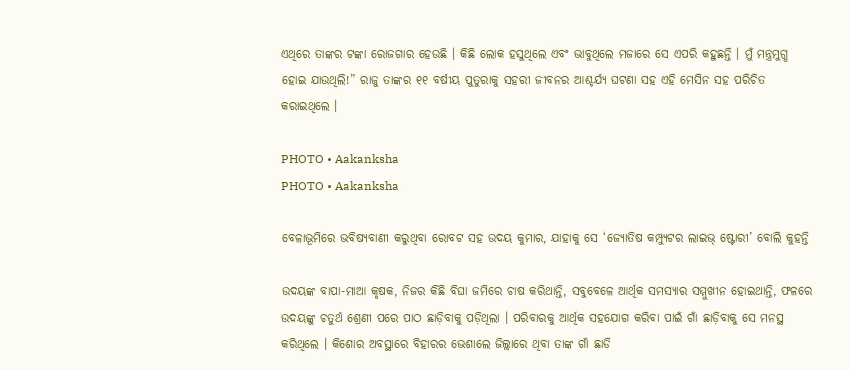ଏଥିରେ ତାଙ୍କର ଟଙ୍କା ରୋଜଗାର ହେଉଛି । କିଛି ଲୋକ ହସୁଥିଲେ ଏବଂ ଭାବୁଥିଲେ ମଜାରେ ସେ ଏପରି କହୁଛନ୍ତି । ମୁଁ ମନ୍ତ୍ରମୁଗ୍ଧ ହୋଇ ଯାଉଥିଲି!” ରାଜୁ ତାଙ୍କର ୧୧ ବର୍ଷୀୟ ପୁତୁରାକୁ ସହରୀ ଜୀବନର ଆଶ୍ଚର୍ଯ୍ୟ ଘଟଣା ସହ ଏହି ମେସିନ ସହ ପରିଚିତ କରାଇଥିଲେ ।

PHOTO • Aakanksha
PHOTO • Aakanksha

ବେଳାଭୂମିରେ ଭବିଷ୍ୟବାଣୀ କରୁଥିବା ରୋବଟ ସହ ଉଦୟ କୁମାର, ଯାହାକୁ ସେ ‘ଜ୍ୟୋତିଷ କମ୍ପ୍ୟୁଟର ଲାଇଭ୍ ଷ୍ଟୋରୀ’ ବୋଲି କୁହନ୍ତି

ଉଦୟଙ୍କ ବାପା-ମାଆ କୃଷକ, ନିଜର କିଛି ବିଘା ଜମିରେ ଚାଷ କରିଥାନ୍ତି, ସବୁବେଳେ ଆର୍ଥିକ ସମସ୍ୟାର ସମ୍ମୁଖୀନ ହୋଇଥାନ୍ତି, ଫଳରେ ଉଦୟଙ୍କୁ ଚତୁର୍ଥ ଶ୍ରେଣୀ ପରେ ପାଠ ଛାଡ଼ିବାକୁ ପଡ଼ିଥିଲା । ପରିବାରକୁ ଆର୍ଥିକ ସହଯୋଗ କରିବା ପାଇଁ ଗାଁ ଛାଡ଼ିବାକୁ ସେ ମନସ୍ଥ କରିଥିଲେ । କିଶୋର ଅବସ୍ଥାରେ ବିହାରର ଭେଶାଲେ ଜିଲ୍ଲାରେ ଥିବା ତାଙ୍କ ଗାଁ ଛାଡି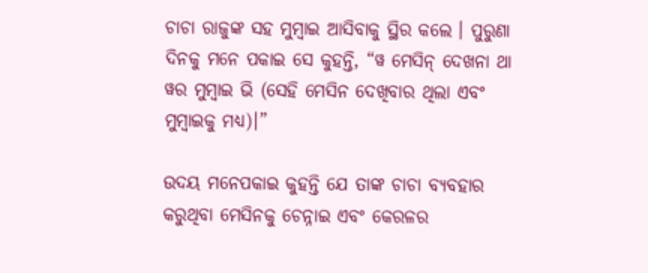ଚାଚା ରାଜୁଙ୍କ ସହ ମୁମ୍ବାଇ ଆସିବାକୁ ସ୍ଥିର କଲେ । ପୁରୁଣା ଦିନକୁ ମନେ ପକାଇ ସେ କୁହନ୍ତି, “ୱ ମେସିନ୍ ଦେଖନା ଥା ୱର ମୁମ୍ବାଇ ଭି (ସେହି ମେସିନ ଦେଖିବାର ଥିଲା ଏବଂ ମୁମ୍ବାଇକୁ ମଧ୍ୟ)।”

ଉଦୟ ମନେପକାଇ କୁହନ୍ତି ଯେ ତାଙ୍କ ଚାଚା ବ୍ୟବହାର କରୁଥିବା ମେସିନକୁ ଚେନ୍ନାଇ ଏବଂ କେରଳର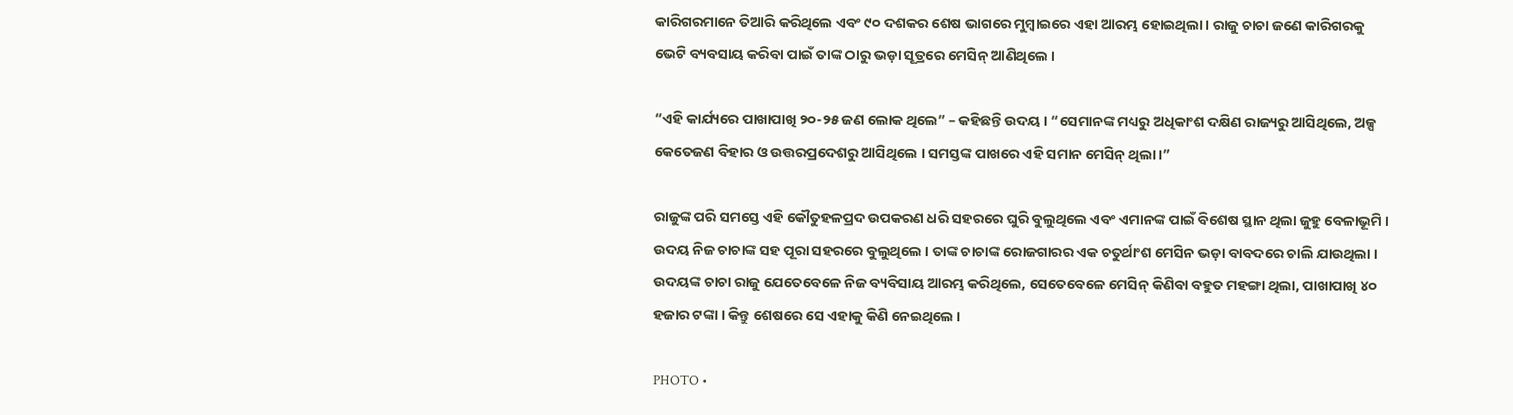କାରିଗରମାନେ ତିଆରି କରିଥିଲେ ଏବଂ ୯୦ ଦଶକର ଶେଷ ଭାଗରେ ମୁମ୍ବାଇରେ ଏହା ଆରମ୍ଭ ହୋଇଥିଲା । ରାଜୁ ଚାଚା ଜଣେ କାରିଗରକୁ ଭେଟି ବ୍ୟବସାୟ କରିବା ପାଇଁ ତାଙ୍କ ଠାରୁ ଭଡ଼ା ସୂତ୍ରରେ ମେସିନ୍ ଆଣିଥିଲେ ।

“ଏହି କାର୍ଯ୍ୟରେ ପାଖାପାଖି ୨୦-୨୫ ଜଣ ଲୋକ ଥିଲେ” – କହିଛନ୍ତି ଉଦୟ । “ସେମାନଙ୍କ ମଧ୍ୟରୁ ଅଧିକାଂଶ ଦକ୍ଷିଣ ରାଜ୍ୟରୁ ଆସିଥିଲେ, ଅଳ୍ପ କେତେଜଣ ବିହାର ଓ ଉତ୍ତରପ୍ରଦେଶରୁ ଆସିଥିଲେ । ସମସ୍ତଙ୍କ ପାଖରେ ଏହି ସମାନ ମେସିନ୍ ଥିଲା ।”

ରାଜୁଙ୍କ ପରି ସମସ୍ତେ ଏହି କୌତୁହଳପ୍ରଦ ଉପକରଣ ଧରି ସହରରେ ଘୁରି ବୁଲୁଥିଲେ ଏବଂ ଏମାନଙ୍କ ପାଇଁ ବିଶେଷ ସ୍ଥାନ ଥିଲା ଜୁହୁ ବେଳାଭୂମି । ଉଦୟ ନିଜ ଚାଚାଙ୍କ ସହ ପୂରା ସହରରେ ବୁଲୁଥିଲେ । ତାଙ୍କ ଚାଚାଙ୍କ ରୋଜଗାରର ଏକ ଚତୁର୍ଥାଂଶ ମେସିନ ଭଡ଼ା ବାବଦରେ ଚାଲି ଯାଉଥିଲା । ଉଦୟଙ୍କ ଚାଚା ରାଜୁ ଯେତେବେଳେ ନିଜ ବ୍ୟବିସାୟ ଆରମ୍ଭ କରିଥିଲେ, ସେତେବେଳେ ମେସିନ୍ କିଣିବା ବହୁତ ମହଙ୍ଗା ଥିଲା, ପାଖାପାଖି ୪୦ ହଜାର ଟଙ୍କା । କିନ୍ତୁ ଶେଷରେ ସେ ଏହାକୁ କିଣି ନେଇଥିଲେ ।

PHOTO •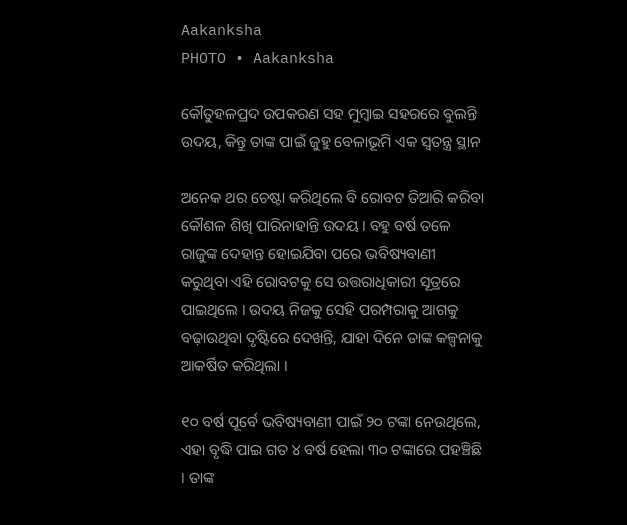Aakanksha
PHOTO • Aakanksha

କୌତୁହଳପ୍ରଦ ଉପକରଣ ସହ ମୁମ୍ବାଇ ସହରରେ ବୁଲନ୍ତି ଉଦୟ, କିନ୍ତୁ ତାଙ୍କ ପାଇଁ ଜୁହୁ ବେଳାଭୂମି ଏକ ସ୍ୱତନ୍ତ୍ର ସ୍ଥାନ

ଅନେକ ଥର ଚେଷ୍ଟା କରିଥିଲେ ବି ରୋବଟ ତିଆରି କରିବା କୌଶଳ ଶିଖି ପାରିନାହାନ୍ତି ଉଦୟ । ବହୁ ବର୍ଷ ତଳେ ରାଜୁଙ୍କ ଦେହାନ୍ତ ହୋଇଯିବା ପରେ ଭବିଷ୍ୟବାଣୀ କରୁଥିବା ଏହି ରୋବଟକୁ ସେ ଉତ୍ତରାଧିକାରୀ ସୂତ୍ରରେ ପାଇଥିଲେ । ଉଦୟ ନିଜକୁ ସେହି ପରମ୍ପରାକୁ ଆଗକୁ ବଢ଼ାଉଥିବା ଦୃଷ୍ଟିରେ ଦେଖନ୍ତି, ଯାହା ଦିନେ ତାଙ୍କ କଳ୍ପନାକୁ ଆକର୍ଷିତ କରିଥିଲା ।

୧୦ ବର୍ଷ ପୂର୍ବେ ଭବିଷ୍ୟବାଣୀ ପାଇଁ ୨୦ ଟଙ୍କା ନେଉଥିଲେ, ଏହା ବୃଦ୍ଧି ପାଇ ଗତ ୪ ବର୍ଷ ହେଲା ୩୦ ଟଙ୍କାରେ ପହଞ୍ଚିଛି । ତାଙ୍କ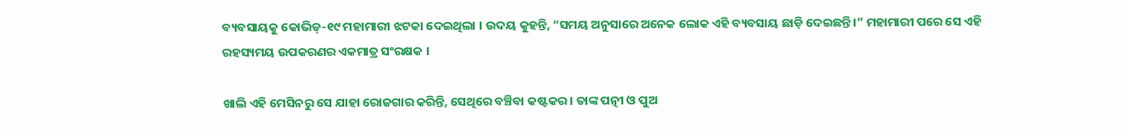ବ୍ୟବସାୟକୁ କୋଭିଡ୍‌-୧୯ ମହାମାରୀ ଝଟକା ଦେଇଥିଲା । ଉଦୟ କୁହନ୍ତି, “ସମୟ ଅନୁସାରେ ଅନେକ ଲୋକ ଏହି ବ୍ୟବସାୟ ଛାଡ଼ି ଦେଇଛନ୍ତି ।” ମହାମାରୀ ପରେ ସେ ଏହି ରହସ୍ୟମୟ ଉପକରଣର ଏକମାତ୍ର ସଂରକ୍ଷକ ।

ଖାଲି ଏହି ମେସିନରୁ ସେ ଯାହା ରୋଜଗାର କରିନ୍ତି, ସେଥିରେ ବଞ୍ଚିବା କଷ୍ଟକର । ତାଙ୍କ ପତ୍ନୀ ଓ ପୁଅ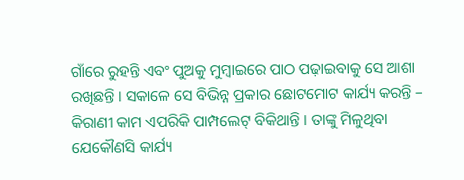ଗାଁରେ ରୁହନ୍ତି ଏବଂ ପୁଅକୁ ମୁମ୍ବାଇରେ ପାଠ ପଢ଼ାଇବାକୁ ସେ ଆଶା ରଖିଛନ୍ତି । ସକାଳେ ସେ ବିଭିନ୍ନ ପ୍ରକାର ଛୋଟମୋଟ କାର୍ଯ୍ୟ କରନ୍ତି – କିରାଣୀ କାମ ଏପରିକି ପାମ୍ପଲେଟ୍ ବିକିଥାନ୍ତି । ତାଙ୍କୁ ମିଳୁଥିବା ଯେକୌଣସି କାର୍ଯ୍ୟ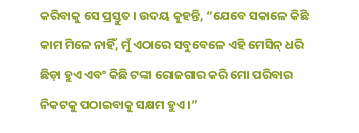କରିବାକୁ ସେ ପ୍ରସ୍ତୁତ । ଉଦୟ କୁହନ୍ତି, “ଯେବେ ସକାଳେ କିଛି କାମ ମିଳେ ନାହିଁ, ମୁଁ ଏଠାରେ ସବୁବେଳେ ଏହି ମେସିନ୍ ଧରି ଛିଡ଼ା ହୁଏ ଏବଂ କିଛି ଟଙ୍କା ରୋଜଗାର କରି ମୋ ପରିବାର ନିକଟକୁ ପଠାଇବାକୁ ସକ୍ଷମ ହୁଏ ।”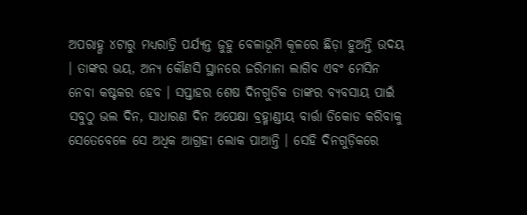ଅପରାହ୍ଣ ୪ଟାରୁ ମଧ୍ୟରାତ୍ରି ପର୍ଯ୍ୟନ୍ତ ଜୁହୁ ବେଳାଭୂମି କୂଳରେ ଛିଡ଼ା ହୁଅନ୍ତି ଉଦୟ । ତାଙ୍କର ଭୟ, ଅନ୍ୟ କୌଣସି ସ୍ଥାନରେ ଜରିମାନା ଲାଗିବ ଏବଂ ମେସିନ ନେବା କଷ୍ଟକର ହେବ । ସପ୍ତାହର ଶେଷ ଦିନଗୁଡିକ ତାଙ୍କର ବ୍ୟବସାୟ ପାଇଁ ସବୁଠୁ ଭଲ ଦିନ, ସାଧାରଣ ଦିନ ଅପେକ୍ଷା ବ୍ରହ୍ମାଣ୍ଡୀୟ ବାର୍ତ୍ତା ଡିକୋଡ କରିବାକୁ ସେତେବେଳେ ସେ ଅଧିକ ଆଗ୍ରହୀ ଲୋକ ପାଆନ୍ତି । ସେହି ଦିନଗୁଡ଼ିକରେ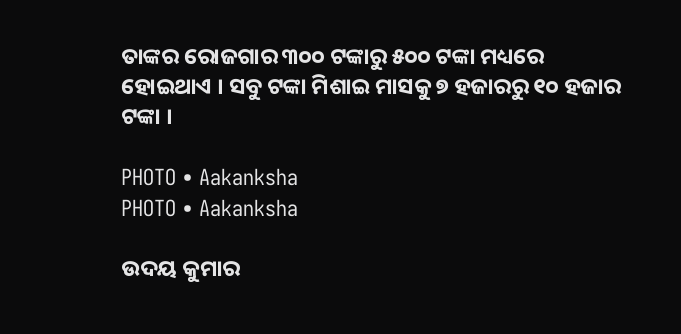ତାଙ୍କର ରୋଜଗାର ୩୦୦ ଟଙ୍କାରୁ ୫୦୦ ଟଙ୍କା ମଧ୍ୟରେ ହୋଇଥାଏ । ସବୁ ଟଙ୍କା ମିଶାଇ ମାସକୁ ୭ ହଜାରରୁ ୧୦ ହଜାର ଟଙ୍କା ।

PHOTO • Aakanksha
PHOTO • Aakanksha

ଉଦୟ କୁମାର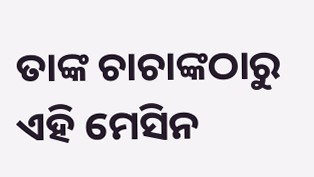ତାଙ୍କ ଚାଚାଙ୍କଠାରୁ ଏହି ମେସିନ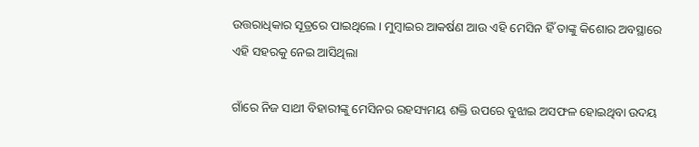ଉତ୍ତରାଧିକାର ସୂତ୍ରରେ ପାଇଥିଲେ । ମୁମ୍ବାଇର ଆକର୍ଷଣ ଆଉ ଏହି ମେସିନ ହିଁ ତାଙ୍କୁ କିଶୋର ଅବସ୍ଥାରେ ଏହି ସହରକୁ ନେଇ ଆସିଥିଲା

ଗାଁରେ ନିଜ ସାଥୀ ବିହାରୀଙ୍କୁ ମେସିନର ରହସ୍ୟମୟ ଶକ୍ତି ଉପରେ ବୁଝାଇ ଅସଫଳ ହୋଇଥିବା ଉଦୟ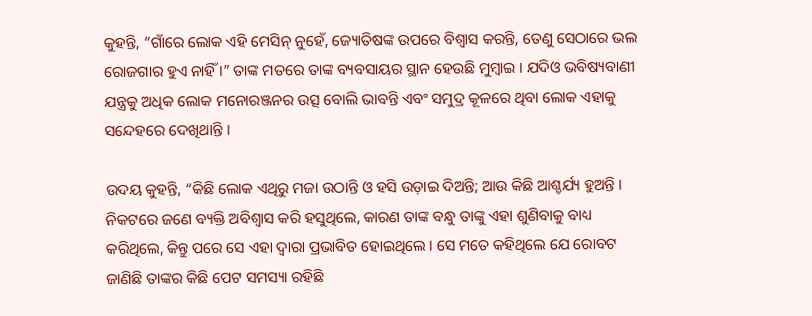କୁହନ୍ତି, “ଗାଁରେ ଲୋକ ଏହି ମେସିନ୍‌ ନୁହେଁ, ଜ୍ୟୋତିଷଙ୍କ ଉପରେ ବିଶ୍ୱାସ କରନ୍ତି, ତେଣୁ ସେଠାରେ ଭଲ ରୋଜଗାର ହୁଏ ନାହିଁ ।” ତାଙ୍କ ମତରେ ତାଙ୍କ ବ୍ୟବସାୟର ସ୍ଥାନ ହେଉଛି ମୁମ୍ବାଇ । ଯଦିଓ ଭବିଷ୍ୟବାଣୀ ଯନ୍ତ୍ରକୁ ଅଧିକ ଲୋକ ମନୋରଞ୍ଜନର ଉତ୍ସ ବୋଲି ଭାବନ୍ତି ଏବଂ ସମୁଦ୍ର କୂଳରେ ଥିବା ଲୋକ ଏହାକୁ ସନ୍ଦେହରେ ଦେଖିଥାନ୍ତି ।

ଉଦୟ କୁହନ୍ତି, “କିଛି ଲୋକ ଏଥିରୁ ମଜା ଉଠାନ୍ତି ଓ ହସି ଉଡ଼ାଇ ଦିଅନ୍ତି; ଆଉ କିଛି ଆଶ୍ଚର୍ଯ୍ୟ ହୁଅନ୍ତି । ନିକଟରେ ଜଣେ ବ୍ୟକ୍ତି ଅବିଶ୍ୱାସ କରି ହସୁଥିଲେ, କାରଣ ତାଙ୍କ ବନ୍ଧୁ ତାଙ୍କୁ ଏହା ଶୁଣିବାକୁ ବାଧ୍ୟ କରିଥିଲେ, କିନ୍ତୁ ପରେ ସେ ଏହା ଦ୍ୱାରା ପ୍ରଭାବିତ ହୋଇଥିଲେ । ସେ ମତେ କହିଥିଲେ ଯେ ରୋବଟ ଜାଣିଛି ତାଙ୍କର କିଛି ପେଟ ସମସ୍ୟା ରହିଛି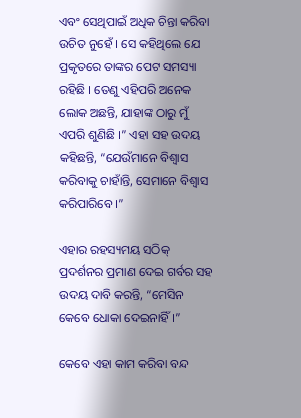ଏବଂ ସେଥିପାଇଁ ଅଧିକ ଚିନ୍ତା କରିବା ଉଚିତ ନୁହେଁ । ସେ କହିଥିଲେ ଯେ ପ୍ରକୃତରେ ତାଙ୍କର ପେଟ ସମସ୍ୟା ରହିଛି । ତେଣୁ ଏହିପରି ଅନେକ ଲୋକ ଅଛନ୍ତି, ଯାହାଙ୍କ ଠାରୁ ମୁଁ ଏପରି ଶୁଣିଛି ।” ଏହା ସହ ଉଦୟ କହିଛନ୍ତି, “ଯେଉଁମାନେ ବିଶ୍ୱାସ କରିବାକୁ ଚାହାଁନ୍ତି, ସେମାନେ ବିଶ୍ୱାସ କରିପାରିବେ ।”

ଏହାର ରହସ୍ୟମୟ ସଠିକ୍ ପ୍ରଦର୍ଶନର ପ୍ରମାଣ ଦେଇ ଗର୍ବର ସହ ଉଦୟ ଦାବି କରନ୍ତି, “ମେସିନ କେବେ ଧୋକା ଦେଇନାହିଁ ।”

କେବେ ଏହା କାମ କରିବା ବନ୍ଦ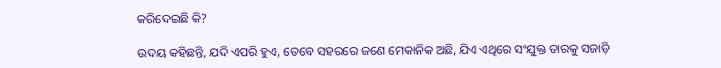କରିଦେଇଛି କି?

ଉଦୟ କହିଛନ୍ତି, ଯଦି ଏପରି ହୁଏ, ତେବେ ସହରରେ ଜଣେ ମେକାନିକ ଅଛି, ଯିଏ ଏଥିରେ ସଂଯୁକ୍ତ ତାରକୁ ସଜାଡ଼ି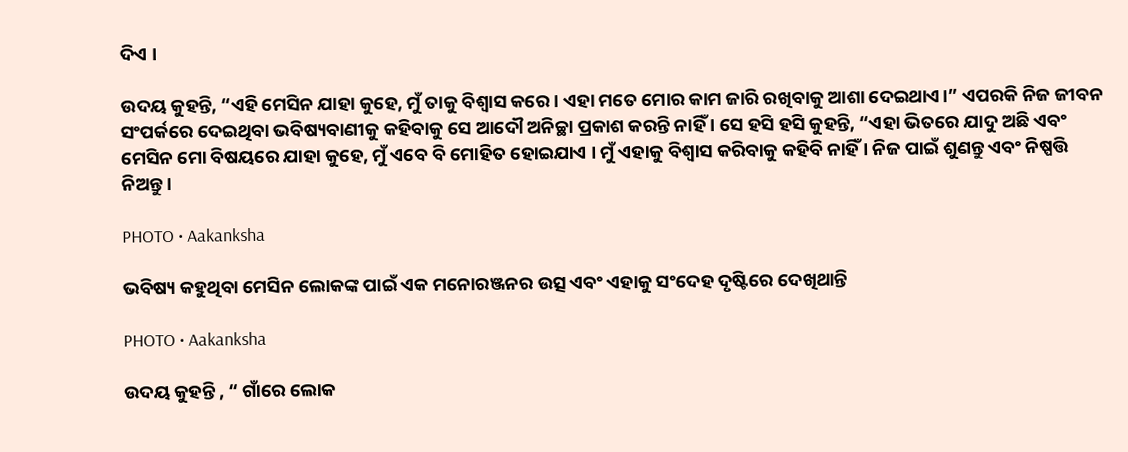ଦିଏ ।

ଉଦୟ କୁହନ୍ତି, “ଏହି ମେସିନ ଯାହା କୁହେ, ମୁଁ ତାକୁ ବିଶ୍ୱାସ କରେ । ଏହା ମତେ ମୋର କାମ ଜାରି ରଖିବାକୁ ଆଶା ଦେଇଥାଏ।” ଏପରକି ନିଜ ଜୀବନ ସଂପର୍କରେ ଦେଇଥିବା ଭବିଷ୍ୟବାଣୀକୁ କହିବାକୁ ସେ ଆଦୌ ଅନିଚ୍ଛା ପ୍ରକାଶ କରନ୍ତି ନାହିଁ । ସେ ହସି ହସି କୁହନ୍ତି, “ଏହା ଭିତରେ ଯାଦୁ ଅଛି ଏବଂ ମେସିନ ମୋ ବିଷୟରେ ଯାହା କୁହେ, ମୁଁ ଏବେ ବି ମୋହିତ ହୋଇଯାଏ । ମୁଁ ଏହାକୁ ବିଶ୍ୱାସ କରିବାକୁ କହିବି ନାହିଁ । ନିଜ ପାଇଁ ଶୁଣନ୍ତୁ ଏବଂ ନିଷ୍ପତ୍ତି ନିଅନ୍ତୁ ।

PHOTO • Aakanksha

ଭବିଷ୍ୟ କହୁଥିବା ମେସିନ ଲୋକଙ୍କ ପାଇଁ ଏକ ମନୋରଞ୍ଜନର ଉତ୍ସ ଏବଂ ଏହାକୁ ସଂଦେହ ଦୃଷ୍ଟିରେ ଦେଖିଥାନ୍ତି

PHOTO • Aakanksha

ଉଦୟ କୁହନ୍ତି , “ ଗାଁରେ ଲୋକ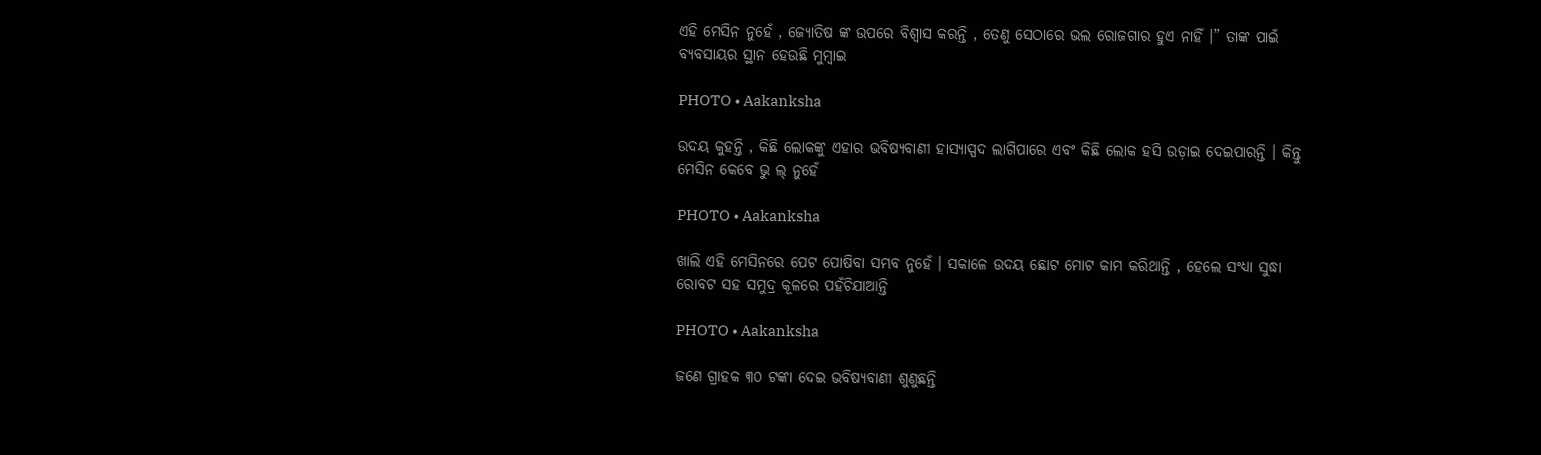ଏହି ମେସିନ ନୁହେଁ , ଜ୍ୟୋତିଷ ଙ୍କ ଉପରେ ବିଶ୍ୱାସ କରନ୍ତି , ତେଣୁ ସେଠାରେ ଭଲ ରୋଜଗାର ହୁଏ ନାହିଁ ।” ତାଙ୍କ ପାଇଁ ବ୍ୟବସାୟର ସ୍ଥାନ ହେଉଛି ମୁମ୍ବାଇ

PHOTO • Aakanksha

ଉଦୟ କୁହନ୍ତି , କିଛି ଲୋକଙ୍କୁ ଏହାର ଭବିଷ୍ୟବାଣୀ ହାସ୍ୟାସ୍ପଦ ଲାଗିପାରେ ଏବଂ କିଛି ଲୋକ ହସି ଉଡ଼ାଇ ଦେଇପାରନ୍ତି । କିନ୍ତୁ ମେସିନ କେବେ ଭୁ ଲ୍ ନୁହେଁ

PHOTO • Aakanksha

ଖାଲି ଏହି ମେସିନରେ ପେଟ ପୋଷିବା ସମ୍ଭବ ନୁହେଁ । ସକାଳେ ଉଦୟ ଛୋଟ ମୋଟ କାମ କରିଥାନ୍ତି , ହେଲେ ସଂଧ୍ୟା ସୁଦ୍ଧା ରୋବଟ ସହ ସମୁଦ୍ର କୂଳରେ ପହଁଚିଯାଆନ୍ତି

PHOTO • Aakanksha

ଜଣେ ଗ୍ରାହକ ୩୦ ଟଙ୍କା ଦେଇ ଭବିଷ୍ୟବାଣୀ ଶୁଣୁଛନ୍ତି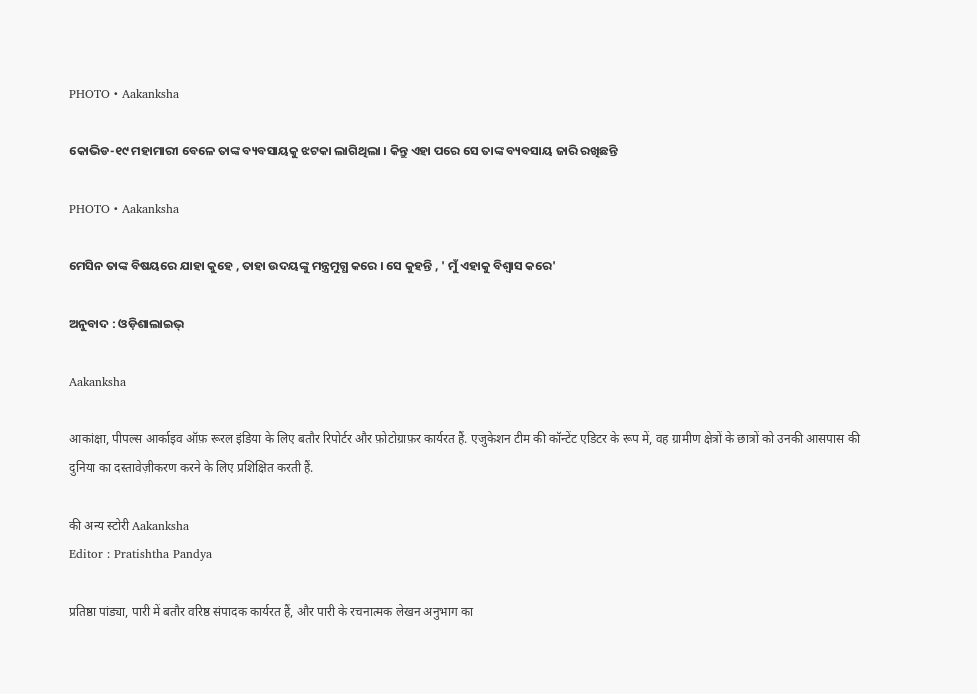PHOTO • Aakanksha

କୋଭିଡ-୧୯ ମହାମାରୀ ବେଳେ ତାଙ୍କ ବ୍ୟବସାୟକୁ ଝଟକା ଲାଗିଥିଲା । କିନ୍ତୁ ଏହା ପରେ ସେ ତାଙ୍କ ବ୍ୟବସାୟ ଜାରି ରଖିଛନ୍ତି

PHOTO • Aakanksha

ମେସିନ ତାଙ୍କ ବିଷୟରେ ଯାହା କୁହେ , ତାହା ଉଦୟଙ୍କୁ ମନ୍ତ୍ରମୁଗ୍ଧ କରେ । ସେ କୁହନ୍ତି , ' ମୁଁ ଏହାକୁ ବିଶ୍ୱାସ କରେ'

ଅନୁବାଦ : ଓଡ଼ିଶାଲାଇଭ୍‍

Aakanksha

आकांक्षा, पीपल्स आर्काइव ऑफ़ रूरल इंडिया के लिए बतौर रिपोर्टर और फ़ोटोग्राफ़र कार्यरत हैं. एजुकेशन टीम की कॉन्टेंट एडिटर के रूप में, वह ग्रामीण क्षेत्रों के छात्रों को उनकी आसपास की दुनिया का दस्तावेज़ीकरण करने के लिए प्रशिक्षित करती हैं.

की अन्य स्टोरी Aakanksha
Editor : Pratishtha Pandya

प्रतिष्ठा पांड्या, पारी में बतौर वरिष्ठ संपादक कार्यरत हैं, और पारी के रचनात्मक लेखन अनुभाग का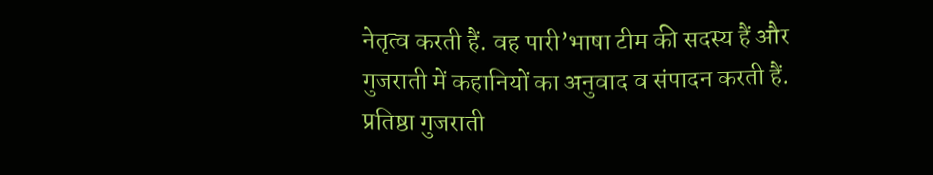नेतृत्व करती हैं. वह पारी’भाषा टीम की सदस्य हैं और गुजराती में कहानियों का अनुवाद व संपादन करती हैं. प्रतिष्ठा गुजराती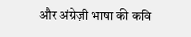और अंग्रेज़ी भाषा की कवि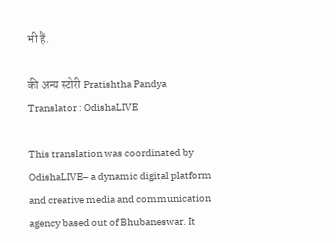भी हैं.

की अन्य स्टोरी Pratishtha Pandya
Translator : OdishaLIVE

This translation was coordinated by OdishaLIVE– a dynamic digital platform and creative media and communication agency based out of Bhubaneswar. It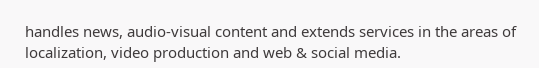handles news, audio-visual content and extends services in the areas of localization, video production and web & social media.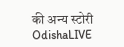की अन्य स्टोरी OdishaLIVE